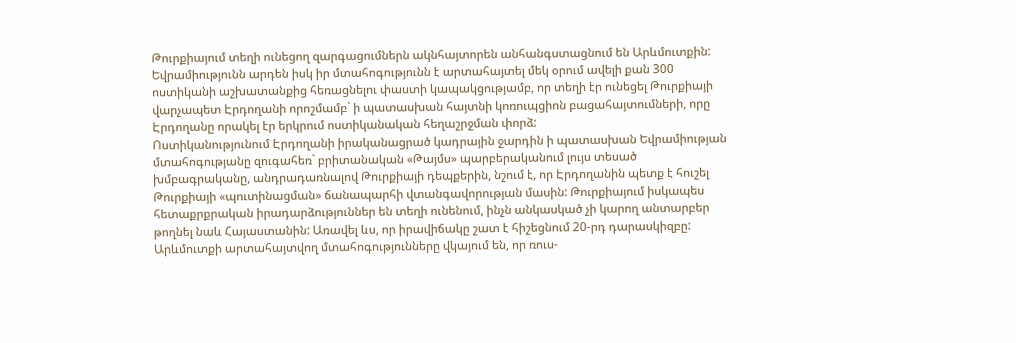Թուրքիայում տեղի ունեցող զարգացումներն ակնհայտորեն անհանգստացնում են Արևմուտքին: Եվրամիությունն արդեն իսկ իր մտահոգությունն է արտահայտել մեկ օրում ավելի քան 300 ոստիկանի աշխատանքից հեռացնելու փաստի կապակցությամբ, որ տեղի էր ունեցել Թուրքիայի վարչապետ Էրդողանի որոշմամբ` ի պատասխան հայտնի կոռուպցիոն բացահայտումների, որը Էրդողանը որակել էր երկրում ոստիկանական հեղաշրջման փորձ:
Ոստիկանությունում Էրդողանի իրականացրած կադրային ջարդին ի պատասխան Եվրամիության մտահոգությանը զուգահեռ` բրիտանական «Թայմս» պարբերականում լույս տեսած խմբագրականը, անդրադառնալով Թուրքիայի դեպքերին, նշում է, որ Էրդողանին պետք է հուշել Թուրքիայի «պուտինացման» ճանապարհի վտանգավորության մասին: Թուրքիայում իսկապես հետաքրքրական իրադարձություններ են տեղի ունենում, ինչն անկասկած չի կարող անտարբեր թողնել նաև Հայաստանին: Առավել ևս, որ իրավիճակը շատ է հիշեցնում 20-րդ դարասկիզբը:
Արևմուտքի արտահայտվող մտահոգությունները վկայում են, որ ռուս-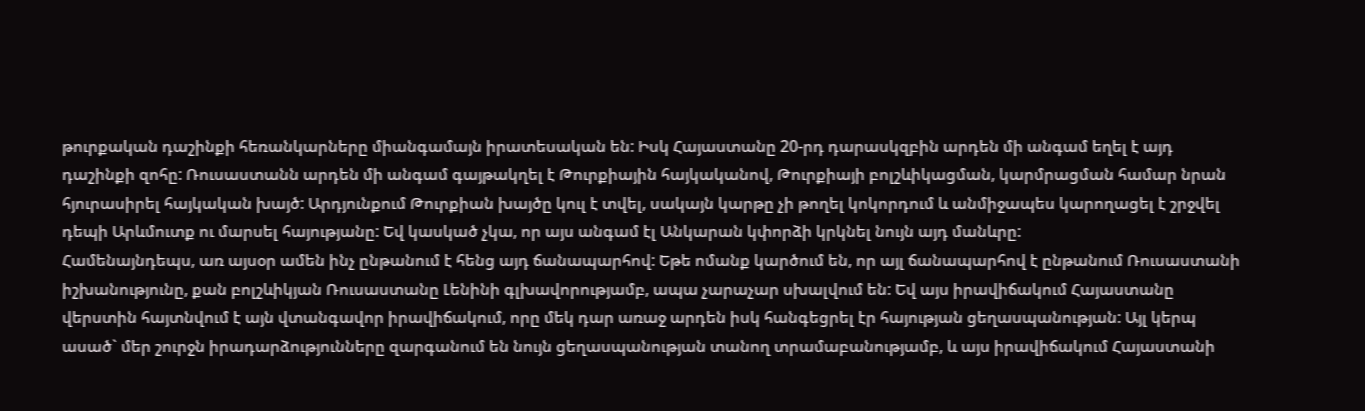թուրքական դաշինքի հեռանկարները միանգամայն իրատեսական են: Իսկ Հայաստանը 20-րդ դարասկզբին արդեն մի անգամ եղել է այդ դաշինքի զոհը: Ռուսաստանն արդեն մի անգամ գայթակղել է Թուրքիային հայկականով, Թուրքիայի բոլշևիկացման, կարմրացման համար նրան հյուրասիրել հայկական խայծ: Արդյունքում Թուրքիան խայծը կուլ է տվել, սակայն կարթը չի թողել կոկորդում և անմիջապես կարողացել է շրջվել դեպի Արևմուտք ու մարսել հայությանը: Եվ կասկած չկա, որ այս անգամ էլ Անկարան կփորձի կրկնել նույն այդ մանևրը:
Համենայնդեպս, առ այսօր ամեն ինչ ընթանում է հենց այդ ճանապարհով: Եթե ոմանք կարծում են, որ այլ ճանապարհով է ընթանում Ռուսաստանի իշխանությունը, քան բոլշևիկյան Ռուսաստանը Լենինի գլխավորությամբ, ապա չարաչար սխալվում են: Եվ այս իրավիճակում Հայաստանը վերստին հայտնվում է այն վտանգավոր իրավիճակում, որը մեկ դար առաջ արդեն իսկ հանգեցրել էր հայության ցեղասպանության: Այլ կերպ ասած` մեր շուրջն իրադարձությունները զարգանում են նույն ցեղասպանության տանող տրամաբանությամբ, և այս իրավիճակում Հայաստանի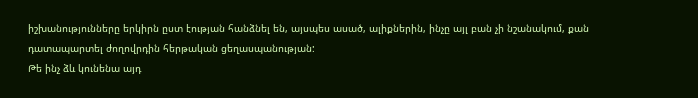իշխանությունները երկիրն ըստ էության հանձնել են, այսպես ասած, ալիքներին, ինչը այլ բան չի նշանակում, քան դատապարտել ժողովրդին հերթական ցեղասպանության:
Թե ինչ ձև կունենա այդ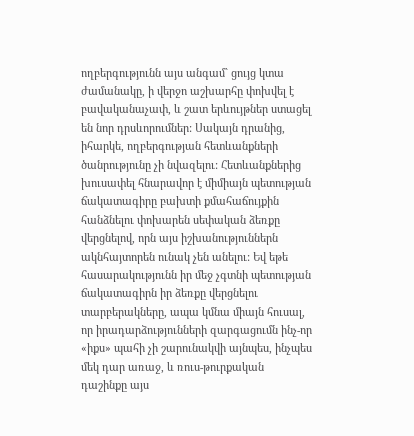ողբերգությունն այս անգամ` ցույց կտա ժամանակը, ի վերջո աշխարհը փոխվել է բավականաչափ, և շատ երևույթներ ստացել են նոր դրսևորումներ: Սակայն դրանից, իհարկե, ողբերգության հետևանքների ծանրությունը չի նվազելու: Հետևանքներից խուսափել հնարավոր է միմիայն պետության ճակատագիրը բախտի քմահաճույքին հանձնելու փոխարեն սեփական ձեռքը վերցնելով, որն այս իշխանություններն ակնհայտորեն ունակ չեն անելու: Եվ եթե հասարակությունն իր մեջ չգտնի պետության ճակատագիրն իր ձեռքը վերցնելու տարբերակները, ապա կմնա միայն հուսալ, որ իրադարձությունների զարգացումն ինչ-որ «իքս» պահի չի շարունակվի այնպես, ինչպես մեկ դար առաջ, և ռուս-թուրքական դաշինքը այս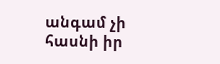անգամ չի հասնի իր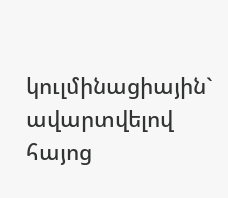կուլմինացիային` ավարտվելով հայոց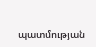պատմության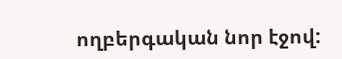ողբերգական նոր էջով: